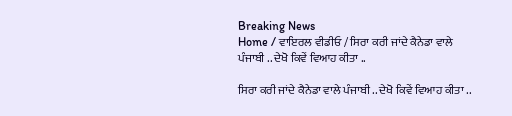Breaking News
Home / ਵਾਇਰਲ ਵੀਡੀਓ / ਸਿਰਾ ਕਰੀ ਜਾਂਦੇ ਕੈਨੇਡਾ ਵਾਲੇ ਪੰਜਾਬੀ .. ਦੇਖੋ ਕਿਵੇਂ ਵਿਆਹ ਕੀਤਾ ..

ਸਿਰਾ ਕਰੀ ਜਾਂਦੇ ਕੈਨੇਡਾ ਵਾਲੇ ਪੰਜਾਬੀ .. ਦੇਖੋ ਕਿਵੇਂ ਵਿਆਹ ਕੀਤਾ ..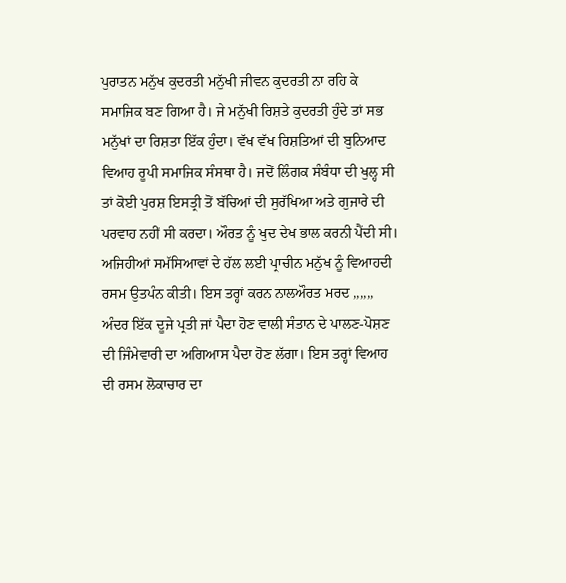ਪੁਰਾਤਨ ਮਨੁੱਖ ਕੁਦਰਤੀ ਮਨੁੱਖੀ ਜੀਵਨ ਕੁਦਰਤੀ ਨਾ ਰਹਿ ਕੇ ਸਮਾਜਿਕ ਬਣ ਗਿਆ ਹੈ। ਜੇ ਮਨੁੱਖੀ ਰਿਸ਼ਤੇ ਕੁਦਰਤੀ ਹੁੰਦੇ ਤਾਂ ਸਭ ਮਨੁੱਖਾਂ ਦਾ ਰਿਸ਼ਤਾ ਇੱਕ ਹੁੰਦਾ। ਵੱਖ ਵੱਖ ਰਿਸ਼ਤਿਆਂ ਦੀ ਬੁਨਿਆਦ ਵਿਆਹ ਰੂਪੀ ਸਮਾਜਿਕ ਸੰਸਥਾ ਹੈ। ਜਦੋਂ ਲਿੰਗਕ ਸੰਬੰਧਾ ਦੀ ਖੁਲ੍ਹ ਸੀ ਤਾਂ ਕੋਈ ਪੁਰਸ਼ ਇਸਤ੍ਰੀ ਤੋਂ ਬੱਚਿਆਂ ਦੀ ਸੁਰੱਖਿਆ ਅਤੇ ਗੁਜਾਰੇ ਦੀ ਪਰਵਾਹ ਨਹੀਂ ਸੀ ਕਰਦਾ। ਔਰਤ ਨੂੰ ਖੁਦ ਦੇਖ ਭਾਲ ਕਰਨੀ ਪੈਂਦੀ ਸੀ। ਅਜਿਹੀਆਂ ਸਮੱਸਿਆਵਾਂ ਦੇ ਹੱਲ ਲਈ ਪ੍ਰਾਚੀਨ ਮਨੁੱਖ ਨੂੰ ਵਿਆਹਦੀ ਰਸਮ ਉਤਪੰਨ ਕੀਤੀ। ਇਸ ਤਰ੍ਹਾਂ ਕਰਨ ਨਾਲਔਰਤ ਮਰਦ ,,,,,, ਅੰਦਰ ਇੱਕ ਦੂਜੇ ਪ੍ਰਤੀ ਜਾਂ ਪੈਦਾ ਹੋਣ ਵਾਲੀ ਸੰਤਾਨ ਦੇ ਪਾਲਣ-ਪੋਸ਼ਣ ਦੀ ਜਿੰਮੇਵਾਰੀ ਦਾ ਅਗਿਆਸ ਪੈਦਾ ਹੋਣ ਲੱਗਾ। ਇਸ ਤਰ੍ਹਾਂ ਵਿਆਹ ਦੀ ਰਸਮ ਲੋਕਾਚਾਰ ਦਾ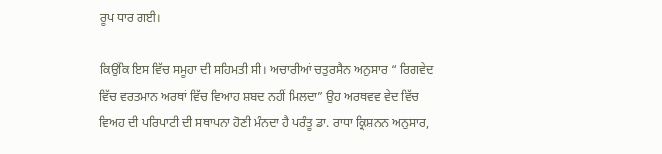ਰੂਪ ਧਾਰ ਗਈ।

ਕਿਉਂਕਿ ਇਸ ਵਿੱਚ ਸਮੂਹਾ ਦੀ ਸਹਿਮਤੀ ਸੀ। ਅਚਾਰੀਆਂ ਚਤੁਰਸੈਨ ਅਨੁਸਾਰ “ ਰਿਗਵੇਦ ਵਿੱਚ ਵਰਤਮਾਨ ਅਰਥਾਂ ਵਿੱਚ ਵਿਆਹ ਸ਼ਬਦ ਨਹੀਂ ਮਿਲਦਾ” ਉਹ ਅਰਥਵਵ ਵੇਦ ਵਿੱਚ ਵਿਅਹ ਦੀ ਪਰਿਪਾਟੀ ਦੀ ਸਥਾਪਨਾ ਹੋਣੀ ਮੰਨਦਾ ਹੈ ਪਰੰਤੂ ਡਾ. ਰਾਧਾ ਕ੍ਰਿਸ਼ਨਨ ਅਨੁਸਾਰ,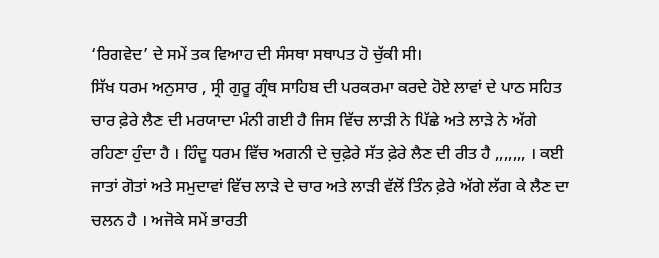‘ਰਿਗਵੇਦ’ ਦੇ ਸਮੇਂ ਤਕ ਵਿਆਹ ਦੀ ਸੰਸਥਾ ਸਥਾਪਤ ਹੋ ਚੁੱਕੀ ਸੀ।
ਸਿੱਖ ਧਰਮ ਅਨੁਸਾਰ , ਸ੍ਰੀ ਗੁਰੂ ਗ੍ਰੰਥ ਸਾਹਿਬ ਦੀ ਪਰਕਰਮਾ ਕਰਦੇ ਹੋਏ ਲਾਵਾਂ ਦੇ ਪਾਠ ਸਹਿਤ ਚਾਰ ਫ਼ੇਰੇ ਲੈਣ ਦੀ ਮਰਯਾਦਾ ਮੰਨੀ ਗਈ ਹੈ ਜਿਸ ਵਿੱਚ ਲਾੜੀ ਨੇ ਪਿੱਛੇ ਅਤੇ ਲਾੜੇ ਨੇ ਅੱਗੇ ਰਹਿਣਾ ਹੁੰਦਾ ਹੈ । ਹਿੰਦੂ ਧਰਮ ਵਿੱਚ ਅਗਨੀ ਦੇ ਚੁਫ਼ੇਰੇ ਸੱਤ ਫ਼ੇਰੇ ਲੈਣ ਦੀ ਰੀਤ ਹੈ ,,,,,,, । ਕਈ ਜਾਤਾਂ ਗੋਤਾਂ ਅਤੇ ਸਮੁਦਾਵਾਂ ਵਿੱਚ ਲਾੜੇ ਦੇ ਚਾਰ ਅਤੇ ਲਾੜੀ ਵੱਲੋਂ ਤਿੰਨ ਫ਼ੇਰੇ ਅੱਗੇ ਲੱਗ ਕੇ ਲੈਣ ਦਾ ਚਲਨ ਹੈ । ਅਜੋਕੇ ਸਮੇਂ ਭਾਰਤੀ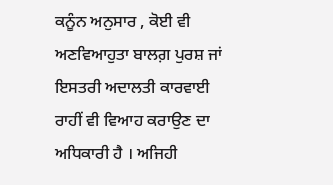ਕਨੂੰਨ ਅਨੁਸਾਰ , ਕੋਈ ਵੀ ਅਣਵਿਆਹੁਤਾ ਬਾਲਗ਼ ਪੁਰਸ਼ ਜਾਂ ਇਸਤਰੀ ਅਦਾਲਤੀ ਕਾਰਵਾਈ ਰਾਹੀਂ ਵੀ ਵਿਆਹ ਕਰਾਉਣ ਦਾ ਅਧਿਕਾਰੀ ਹੈ । ਅਜਿਹੀ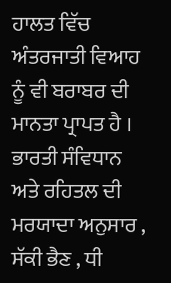ਹਾਲਤ ਵਿੱਚ ਅੰਤਰਜਾਤੀ ਵਿਆਹ ਨੂੰ ਵੀ ਬਰਾਬਰ ਦੀ ਮਾਨਤਾ ਪ੍ਰਾਪਤ ਹੈ । ਭਾਰਤੀ ਸੰਵਿਧਾਨ ਅਤੇ ਰਹਿਤਲ ਦੀ ਮਰਯਾਦਾ ਅਨੁਸਾਰ , ਸੱਕੀ ਭੈਣ , ਧੀ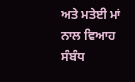ਅਤੇ ਮਤੇਈ ਮਾਂ ਨਾਲ ਵਿਆਹ ਸੰਬੰਧ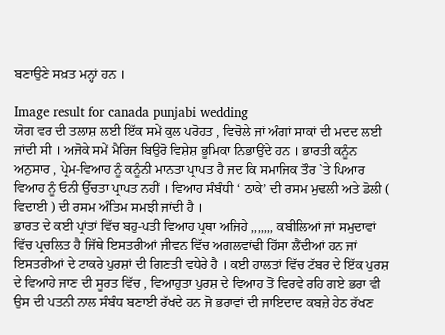ਬਣਾਉਣੇ ਸਖ਼ਤ ਮਨ੍ਹਾਂ ਹਨ ।

Image result for canada punjabi wedding
ਯੋਗ ਵਰ ਦੀ ਤਲਾਸ਼ ਲਈ ਇੱਕ ਸਮੇਂ ਕੁਲ ਪਰੋਹਤ , ਵਿਚੋਲੇ ਜਾਂ ਅੰਗਾਂ ਸਾਕਾਂ ਦੀ ਮਦਦ ਲਈ ਜਾਂਦੀ ਸੀ । ਅਜੋਕੇ ਸਮੇਂ ਮੈਰਿਜ ਬਿਉਰੋ ਵਿਸ਼ੇਸ਼ ਭੂਮਿਕਾ ਨਿਭਾਉਂਦੇ ਹਨ । ਭਾਰਤੀ ਕਨੂੰਨ ਅਨੁਸਾਰ , ਪ੍ਰੇਮ-ਵਿਆਹ ਨੂੰ ਕਨੂੰਨੀ ਮਾਨਤਾ ਪ੍ਰਾਪਤ ਹੈ ਜਦ ਕਿ ਸਮਾਜਿਕ ਤੌਰ `ਤੇ ਪਿਆਰ ਵਿਆਹ ਨੂੰ ਓਨੀ ਉੱਚਤਾ ਪ੍ਰਾਪਤ ਨਹੀਂ । ਵਿਆਹ ਸੰਬੰਧੀ ‘ ਠਾਕੇ’ ਦੀ ਰਸਮ ਮੁਢਲੀ ਅਤੇ ਡੋਲੀ ( ਵਿਦਾਈ ) ਦੀ ਰਸਮ ਅੰਤਿਮ ਸਮਝੀ ਜਾਂਦੀ ਹੈ ।
ਭਾਰਤ ਦੇ ਕਈ ਪ੍ਰਾਂਤਾਂ ਵਿੱਚ ਬਹੁ-ਪਤੀ ਵਿਆਹ ਪ੍ਰਥਾ ਅਜਿਹੇ ,,,,,,, ਕਬੀਲਿਆਂ ਜਾਂ ਸਮੁਦਾਵਾਂ ਵਿੱਚ ਪ੍ਰਚਲਿਤ ਹੈ ਜਿੱਥੇ ਇਸਤਰੀਆਂ ਜੀਵਨ ਵਿੱਚ ਅਗਲਵਾਂਢੀ ਹਿੱਸਾ ਲੈਂਦੀਆਂ ਹਨ ਜਾਂ ਇਸਤਰੀਆਂ ਦੇ ਟਾਕਰੇ ਪੁਰਸ਼ਾਂ ਦੀ ਗਿਣਤੀ ਵਧੇਰੇ ਹੈ । ਕਈ ਹਾਲਤਾਂ ਵਿੱਚ ਟੱਬਰ ਦੇ ਇੱਕ ਪੁਰਸ਼ ਦੇ ਵਿਆਹੇ ਜਾਣ ਦੀ ਸੂਰਤ ਵਿੱਚ , ਵਿਆਹੁਤਾ ਪੁਰਸ਼ ਦੇ ਵਿਆਹ ਤੋਂ ਵਿਰਵੇ ਰਹਿ ਗਏ ਭਰਾ ਵੀ ਉਸ ਦੀ ਪਤਨੀ ਨਾਲ ਸੰਬੰਧ ਬਣਾਈ ਰੱਖਦੇ ਹਨ ਜੋ ਭਰਾਵਾਂ ਦੀ ਜਾਇਦਾਦ ਕਬਜ਼ੇ ਹੇਠ ਰੱਖਣ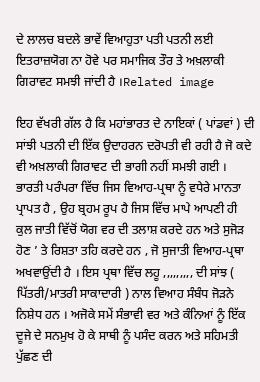ਦੇ ਲਾਲਚ ਬਦਲੇ ਭਾਵੇਂ ਵਿਆਹੁਤਾ ਪਤੀ ਪਤਨੀ ਲਈ ਇਤਰਾਜ਼ਯੋਗ ਨਾ ਹੋਵੇ ਪਰ ਸਮਾਜਿਕ ਤੌਰ ਤੇ ਅਖ਼ਲਾਕੀ ਗਿਰਾਵਟ ਸਮਝੀ ਜਾਂਦੀ ਹੈ ।Related image

ਇਹ ਵੱਖਰੀ ਗੱਲ ਹੈ ਕਿ ਮਹਾਂਭਾਰਤ ਦੇ ਨਾਇਕਾਂ ( ਪਾਂਡਵਾਂ ) ਦੀ ਸਾਂਝੀ ਪਤਨੀ ਦੀ ਇੱਕ ਉਦਾਹਰਨ ਦਰੋਪਤੀ ਵੀ ਰਹੀ ਹੈ ਜੋ ਕਦੇ ਵੀ ਅਖ਼ਲਾਕੀ ਗਿਰਾਵਟ ਦੀ ਭਾਗੀ ਨਹੀਂ ਸਮਝੀ ਗਈ ।
ਭਾਰਤੀ ਪਰੰਪਰਾ ਵਿੱਚ ਜਿਸ ਵਿਆਹ-ਪ੍ਰਥਾ ਨੂੰ ਵਧੇਰੇ ਮਾਨਤਾ ਪ੍ਰਾਪਤ ਹੈ , ਉਹ ਬ੍ਰਹਮ ਰੂਪ ਹੈ ਜਿਸ ਵਿੱਚ ਮਾਪੇ ਆਪਣੀ ਹੀ ਕੁਲ ਜਾਤੀ ਵਿੱਚੋਂ ਯੋਗ ਵਰ ਦੀ ਤਲਾਸ਼ ਕਰਦੇ ਹਨ ਅਤੇ ਸੁਜੋੜ ਹੋਣ ’ ਤੇ ਰਿਸ਼ਤਾ ਤਹਿ ਕਰਦੇ ਹਨ , ਜੋ ਸੁਜਾਤੀ ਵਿਆਹ-ਪ੍ਰਥਾ ਅਖਵਾਉਂਦੀ ਹੈ । ਇਸ ਪ੍ਰਥਾ ਵਿੱਚ ਲਹੂ ,,,,,,,,, ਦੀ ਸਾਂਝ ( ਪਿੱਤਰੀ/ਮਾਤਰੀ ਸਾਕਾਦਾਰੀ ) ਨਾਲ ਵਿਆਹ ਸੰਬੰਧ ਜੋੜਨੇ ਨਿਸ਼ੇਧ ਹਨ । ਅਜੋਕੇ ਸਮੇਂ ਸੰਭਾਵੀ ਵਰ ਅਤੇ ਕੰਨਿਆਂ ਨੂੰ ਇੱਕ ਦੂਜੇ ਦੇ ਸਨਮੁਖ ਹੋ ਕੇ ਸਾਥੀ ਨੂੰ ਪਸੰਦ ਕਰਨ ਅਤੇ ਸਹਿਮਤੀ ਪੁੱਛਣ ਦੀ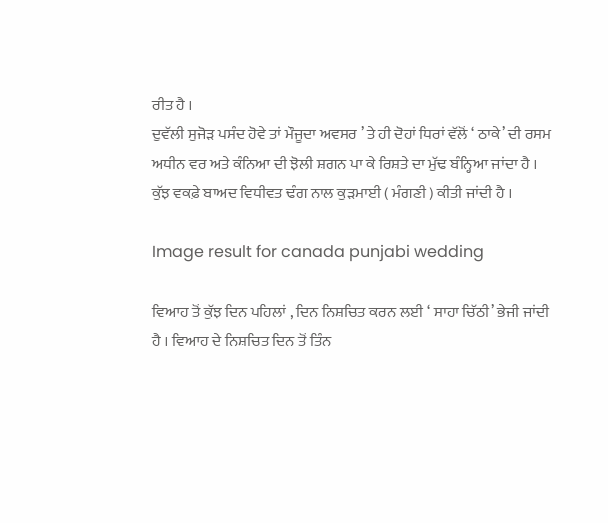ਰੀਤ ਹੈ ।
ਦੁਵੱਲੀ ਸੁਜੋੜ ਪਸੰਦ ਹੋਵੇ ਤਾਂ ਮੌਜੂਦਾ ਅਵਸਰ ’ ਤੇ ਹੀ ਦੋਹਾਂ ਧਿਰਾਂ ਵੱਲੋਂ ‘ ਠਾਕੇ’ ਦੀ ਰਸਮ ਅਧੀਨ ਵਰ ਅਤੇ ਕੰਨਿਆ ਦੀ ਝੋਲੀ ਸ਼ਗਨ ਪਾ ਕੇ ਰਿਸ਼ਤੇ ਦਾ ਮੁੱਢ ਬੰਨ੍ਹਿਆ ਜਾਂਦਾ ਹੈ । ਕੁੱਝ ਵਕਫ਼ੇ ਬਾਅਦ ਵਿਧੀਵਤ ਢੰਗ ਨਾਲ ਕੁੜਮਾਈ ( ਮੰਗਣੀ ) ਕੀਤੀ ਜਾਂਦੀ ਹੈ ।

Image result for canada punjabi wedding

ਵਿਆਹ ਤੋਂ ਕੁੱਝ ਦਿਨ ਪਹਿਲਾਂ , ਦਿਨ ਨਿਸ਼ਚਿਤ ਕਰਨ ਲਈ ‘ ਸਾਹਾ ਚਿੱਠੀ’ ਭੇਜੀ ਜਾਂਦੀ ਹੈ । ਵਿਆਹ ਦੇ ਨਿਸ਼ਚਿਤ ਦਿਨ ਤੋਂ ਤਿੰਨ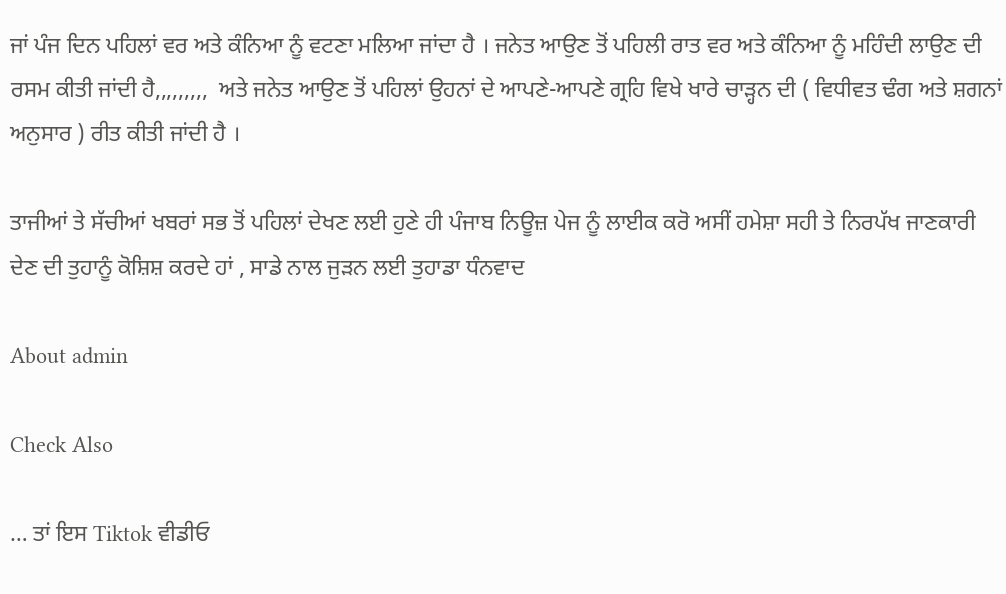ਜਾਂ ਪੰਜ ਦਿਨ ਪਹਿਲਾਂ ਵਰ ਅਤੇ ਕੰਨਿਆ ਨੂੰ ਵਟਣਾ ਮਲਿਆ ਜਾਂਦਾ ਹੈ । ਜਨੇਤ ਆਉਣ ਤੋਂ ਪਹਿਲੀ ਰਾਤ ਵਰ ਅਤੇ ਕੰਨਿਆ ਨੂੰ ਮਹਿੰਦੀ ਲਾਉਣ ਦੀ ਰਸਮ ਕੀਤੀ ਜਾਂਦੀ ਹੈ,,,,,,,,,  ਅਤੇ ਜਨੇਤ ਆਉਣ ਤੋਂ ਪਹਿਲਾਂ ਉਹਨਾਂ ਦੇ ਆਪਣੇ-ਆਪਣੇ ਗ੍ਰਹਿ ਵਿਖੇ ਖਾਰੇ ਚਾੜ੍ਹਨ ਦੀ ( ਵਿਧੀਵਤ ਢੰਗ ਅਤੇ ਸ਼ਗਨਾਂ ਅਨੁਸਾਰ ) ਰੀਤ ਕੀਤੀ ਜਾਂਦੀ ਹੈ ।

ਤਾਜੀਆਂ ਤੇ ਸੱਚੀਆਂ ਖਬਰਾਂ ਸਭ ਤੋਂ ਪਹਿਲਾਂ ਦੇਖਣ ਲਈ ਹੁਣੇ ਹੀ ਪੰਜਾਬ ਨਿਊਜ਼ ਪੇਜ ਨੂੰ ਲਾਈਕ ਕਰੋ ਅਸੀਂ ਹਮੇਸ਼ਾ ਸਹੀ ਤੇ ਨਿਰਪੱਖ ਜਾਣਕਾਰੀ ਦੇਣ ਦੀ ਤੁਹਾਨੂੰ ਕੋਸ਼ਿਸ਼ ਕਰਦੇ ਹਾਂ , ਸਾਡੇ ਨਾਲ ਜੁੜਨ ਲਈ ਤੁਹਾਡਾ ਧੰਨਵਾਦ

About admin

Check Also

… ਤਾਂ ਇਸ Tiktok ਵੀਡੀਓ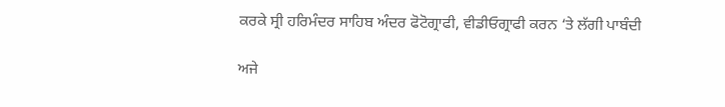ਕਰਕੇ ਸ੍ਰੀ ਹਰਿਮੰਦਰ ਸਾਹਿਬ ਅੰਦਰ ਫੋਟੋਗ੍ਰਾਫੀ, ਵੀਡੀਓਗ੍ਰਾਫੀ ਕਰਨ ‘ਤੇ ਲੱਗੀ ਪਾਬੰਦੀ

ਅਜੇ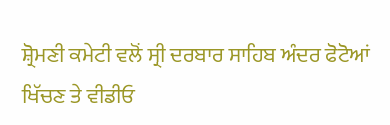ਸ਼੍ਰੋਮਣੀ ਕਮੇਟੀ ਵਲੋਂ ਸ੍ਰੀ ਦਰਬਾਰ ਸਾਹਿਬ ਅੰਦਰ ਫੋਟੋਆਂ ਖਿੱਚਣ ਤੇ ਵੀਡੀਓ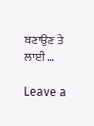ਬਣਾਉਣ ਤੇ ਲਾਈ …

Leave a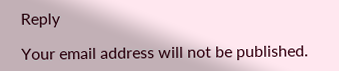Reply

Your email address will not be published.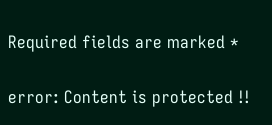Required fields are marked *

error: Content is protected !!